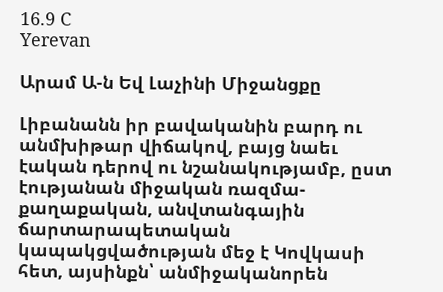16.9 C
Yerevan

Արամ Ա‑ն Եվ Լաչինի Միջանցքը

Լիբանանն իր բավականին բարդ ու անմխիթար վիճակով, բայց նաեւ էական դերով ու նշանակությամբ, ըստ էությանան միջական ռազմա-քաղաքական, անվտանգային ճարտարապետական կապակցվածության մեջ է Կովկասի հետ, այսինքն՝ անմիջականորեն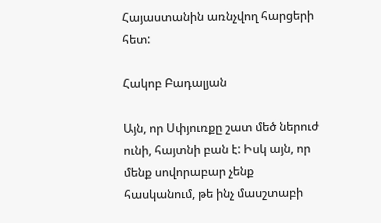Հայաստանին առնչվող հարցերի հետ:

Հակոբ Բադալյան

Այն, որ Սփյուռքը շատ մեծ ներուժ ունի, հայտնի բան է: Իսկ այն, որ մենք սովորաբար չենք հասկանում, թե ինչ մասշտաբի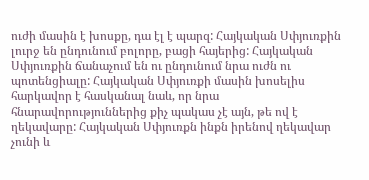ուժի մասին է խոսքը, դա էլ է պարզ: Հայկական Սփյուռքին լուրջ են ընդունում բոլորը, բացի հայերից: Հայկական Սփյուռքին ճանաչում են ու ընդունում նրա ուժն ու պոտենցիալը: Հայկական Սփյուռքի մասին խոսելիս հարկավոր է հասկանալ նաև, որ նրա հնարավորություններից քիչ պակաս չէ այն, թե ով է ղեկավարը: Հայկական Սփյուռքն ինքն իրենով ղեկավար չունի և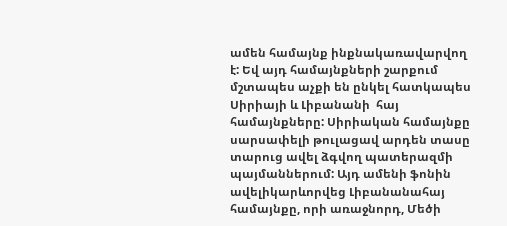ամեն համայնք ինքնակառավարվող է: Եվ այդ համայնքների շարքում մշտապես աչքի են ընկել հատկապես Սիրիայի և Լիբանանի  հայ համայնքները: Սիրիական համայնքը սարսափելի թուլացավ արդեն տասը տարուց ավել ձգվող պատերազմի պայմաններում: Այդ ամենի ֆոնին ավելիկարևորվեց Լիբանանահայ համայնքը, որի առաջնորդ, Մեծի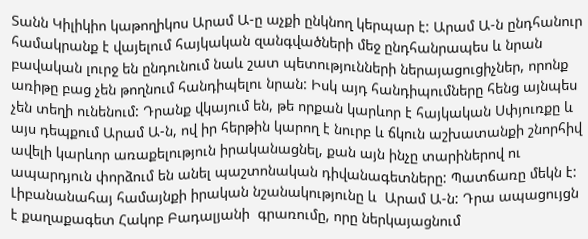Տանն Կիլիկիո կաթողիկոս Արամ Ա‑ը աչքի ընկնող կերպար է: Արամ Ա‑ն ընդհանուր համակրանք է վայելում հայկական զանգվածների մեջ ընդհանրապես և նրան բավական լուրջ են ընդունում նաև շատ պետությունների ներայացուցիչներ, որոնք առիթը բաց չեն թողնում հանդիպելու նրան: Իսկ այդ հանդիպումները հենց այնպես չեն տեղի ունենում: Դրանք վկայում են, թե որքան կարևոր է հայկական Սփյուռքը և այս դեպքում Արամ Ա‑ն, ով իր հերթին կարող է նուրբ և ճկուն աշխատանքի շնորհիվ ավելի կարևոր առաքելություն իրականացնել, քան այն ինչը տարիներով ու ապարդյուն փորձում են անել պաշտոնական դիվանագետները: Պատճառը մեկն է: Լիբանանահայ համայնքի իրական նշանակությունը և  Արամ Ա‑ն: Դրա ապացույցն է քաղաքագետ Հակոբ Բադալյանի  գրառումը, որը ներկայացնում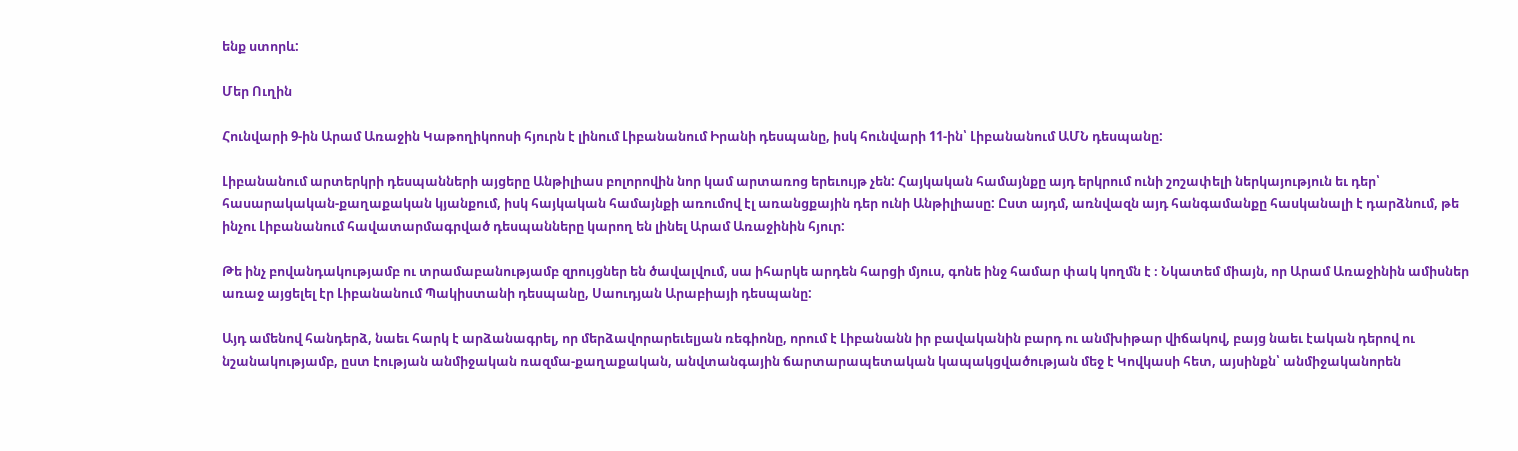ենք ստորև:

Մեր Ուղին

Հունվարի 9‑ին Արամ Առաջին Կաթողիկոոսի հյուրն է լինում Լիբանանում Իրանի դեսպանը, իսկ հունվարի 11-ին՝ Լիբանանում ԱՄՆ դեսպանը:

Լիբանանում արտերկրի դեսպանների այցերը Անթիլիաս բոլորովին նոր կամ արտառոց երեւույթ չեն: Հայկական համայնքը այդ երկրում ունի շոշափելի ներկայություն եւ դեր՝ հասարակական-քաղաքական կյանքում, իսկ հայկական համայնքի առումով էլ առանցքային դեր ունի Անթիլիասը: Ըստ այդմ, առնվազն այդ հանգամանքը հասկանալի է դարձնում, թե ինչու Լիբանանում հավատարմագրված դեսպանները կարող են լինել Արամ Առաջինին հյուր:

Թե ինչ բովանդակությամբ ու տրամաբանությամբ զրույցներ են ծավալվում, սա իհարկե արդեն հարցի մյուս, գոնե ինջ համար փակ կողմն է ։ Նկատեմ միայն, որ Արամ Առաջինին ամիսներ առաջ այցելել էր Լիբանանում Պակիստանի դեսպանը, Սաուդյան Արաբիայի դեսպանը:

Այդ ամենով հանդերձ, նաեւ հարկ է արձանագրել, որ մերձավորարեւելյան ռեգիոնը, որում է Լիբանանն իր բավականին բարդ ու անմխիթար վիճակով, բայց նաեւ էական դերով ու նշանակությամբ, ըստ էության անմիջական ռազմա-քաղաքական, անվտանգային ճարտարապետական կապակցվածության մեջ է Կովկասի հետ, այսինքն՝ անմիջականորեն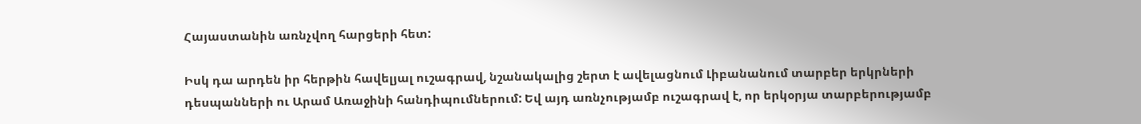Հայաստանին առնչվող հարցերի հետ:

Իսկ դա արդեն իր հերթին հավելյալ ուշագրավ, նշանակալից շերտ է ավելացնում Լիբանանում տարբեր երկրների դեսպանների ու Արամ Առաջինի հանդիպումներում: Եվ այդ առնչությամբ ուշագրավ է, որ երկօրյա տարբերությամբ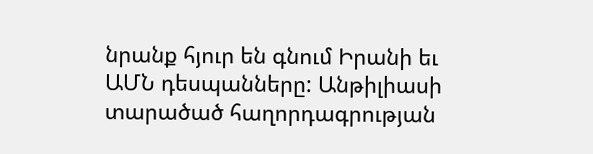նրանք հյուր են գնում Իրանի եւ ԱՄՆ դեսպանները: Անթիլիասի տարածած հաղորդագրության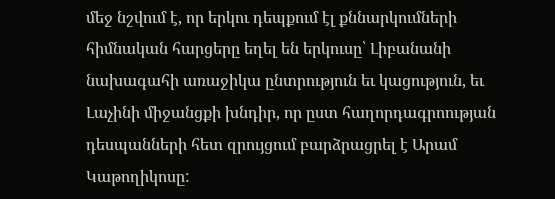մեջ նշվում է, որ երկու դեպքում էլ քննարկումների հիմնական հարցերը եղել են երկուսը՝ Լիբանանի նախագահի առաջիկա ընտրություն եւ կացություն, եւ Լաչինի միջանցքի խնդիր, որ ըստ հաղորդագրոության դեսպանների հետ զրույցում բարձրացրել է Արամ Կաթողիկոսը: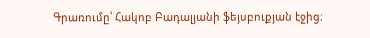Գրառումը՝ Հակոբ Բադալյանի ֆեյսբուքյան էջից։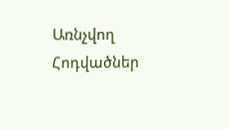Առնչվող Հոդվածներ